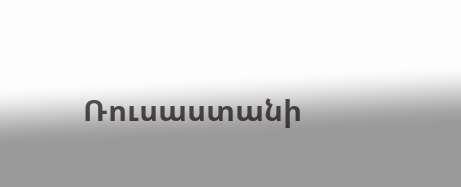Ռուսաստանի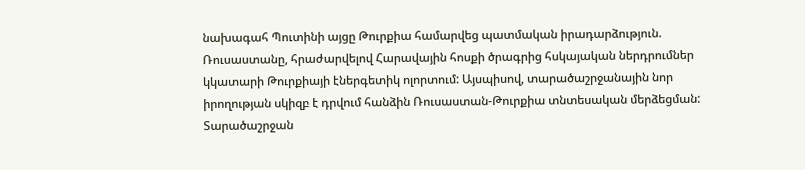նախագահ Պուտինի այցը Թուրքիա համարվեց պատմական իրադարձություն. Ռուսաստանը, հրաժարվելով Հարավային հոսքի ծրագրից հսկայական ներդրումներ կկատարի Թուրքիայի էներգետիկ ոլորտում: Այսպիսով, տարածաշրջանային նոր իրողության սկիզբ է դրվում հանձին Ռուսաստան-Թուրքիա տնտեսական մերձեցման:
Տարածաշրջան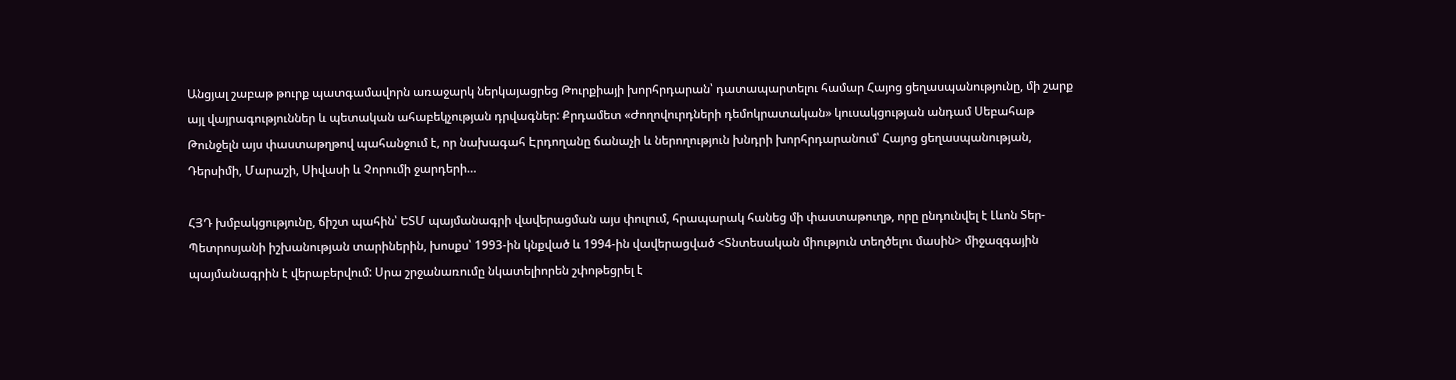Անցյալ շաբաթ թուրք պատգամավորն առաջարկ ներկայացրեց Թուրքիայի խորհրդարան՝ դատապարտելու համար Հայոց ցեղասպանությունը, մի շարք այլ վայրագություններ և պետական ահաբեկչության դրվագներ: Քրդամետ «Ժողովուրդների դեմոկրատական» կուսակցության անդամ Սեբահաթ Թունջելն այս փաստաթղթով պահանջում է, որ նախագահ Էրդողանը ճանաչի և ներողություն խնդրի խորհրդարանում՝ Հայոց ցեղասպանության, Դերսիմի, Մարաշի, Սիվասի և Չորումի ջարդերի…

ՀՅԴ խմբակցությունը, ճիշտ պահին՝ ԵՏՄ պայմանագրի վավերացման այս փուլում, հրապարակ հանեց մի փաստաթուղթ, որը ընդունվել է Լևոն Տեր-Պետրոսյանի իշխանության տարիներին, խոսքս՝ 1993-ին կնքված և 1994-ին վավերացված <Տնտեսական միություն տեղծելու մասին> միջազգային պայմանագրին է վերաբերվում: Սրա շրջանառումը նկատելիորեն շփոթեցրել է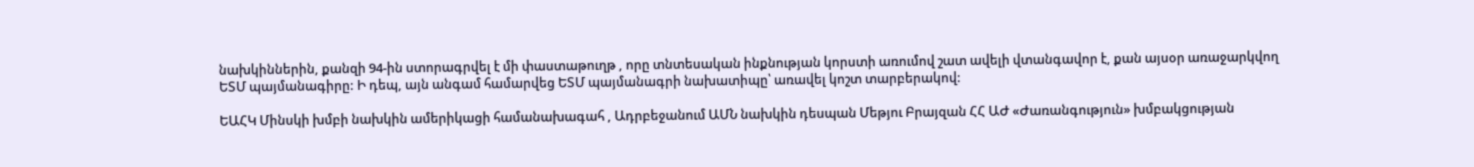նախկիններին, քանզի 94-ին ստորագրվել է մի փաստաթուղթ , որը տնտեսական ինքնության կորստի առումով շատ ավելի վտանգավոր է, քան այսօր առաջարկվող ԵՏՄ պայմանագիրը: Ի դեպ, այն անգամ համարվեց ԵՏՄ պայմանագրի նախատիպը՝ առավել կոշտ տարբերակով:

ԵԱՀԿ Մինսկի խմբի նախկին ամերիկացի համանախագահ , Ադրբեջանում ԱՄՆ նախկին դեսպան Մեթյու Բրայզան ՀՀ ԱԺ «Ժառանգություն» խմբակցության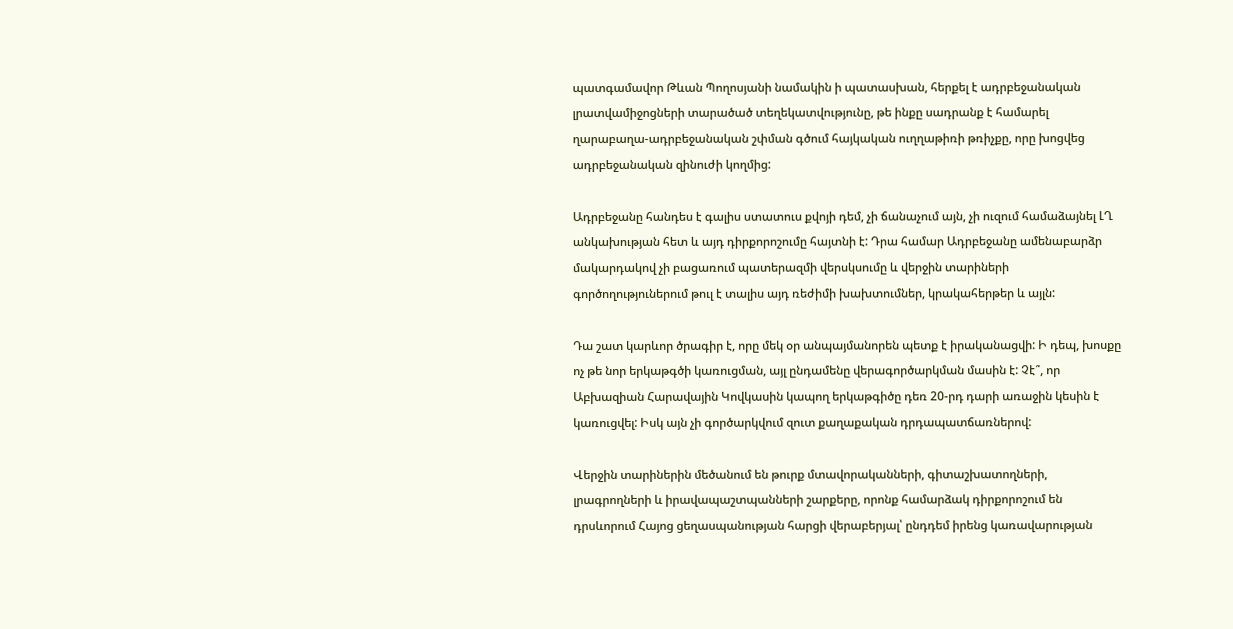պատգամավոր Թևան Պողոսյանի նամակին ի պատասխան, հերքել է ադրբեջանական լրատվամիջոցների տարածած տեղեկատվությունը, թե ինքը սադրանք է համարել ղարաբաղա-ադրբեջանական շփման գծում հայկական ուղղաթիռի թռիչքը, որը խոցվեց ադրբեջանական զինուժի կողմից:

Ադրբեջանը հանդես է գալիս ստատուս քվոյի դեմ, չի ճանաչում այն, չի ուզում համաձայնել ԼՂ անկախության հետ և այդ դիրքորոշումը հայտնի է: Դրա համար Ադրբեջանը ամենաբարձր մակարդակով չի բացառում պատերազմի վերսկսումը և վերջին տարիների գործողություներում թուլ է տալիս այդ ռեժիմի խախտումներ, կրակահերթեր և այլն:

Դա շատ կարևոր ծրագիր է, որը մեկ օր անպայմանորեն պետք է իրականացվի: Ի դեպ, խոսքը ոչ թե նոր երկաթգծի կառուցման, այլ ընդամենը վերագործարկման մասին է: Չէ՞, որ Աբխազիան Հարավային Կովկասին կապող երկաթգիծը դեռ 20-րդ դարի առաջին կեսին է կառուցվել: Իսկ այն չի գործարկվում զուտ քաղաքական դրդապատճառներով:

Վերջին տարիներին մեծանում են թուրք մտավորականների, գիտաշխատողների, լրագրողների և իրավապաշտպանների շարքերը, որոնք համարձակ դիրքորոշում են դրսևորում Հայոց ցեղասպանության հարցի վերաբերյալ՝ ընդդեմ իրենց կառավարության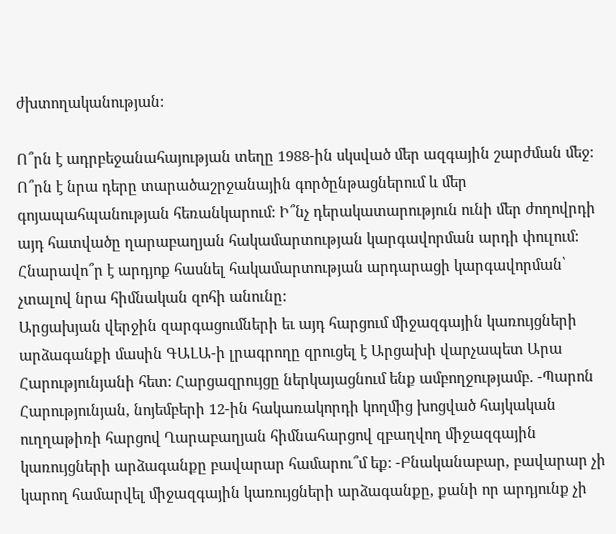ժխտողականության:

Ո՞րն է ադրբեջանահայության տեղը 1988-ին սկսված մեր ազգային շարժման մեջ: Ո՞րն է նրա դերը տարածաշրջանային գործընթացներում և մեր գոյապահպանության հեռանկարում: Ի՞նչ դերակատարություն ունի մեր ժողովրդի այդ հատվածը ղարաբաղյան հակամարտության կարգավորման արդի փուլում: Հնարավո՞ր է արդյոք հասնել հակամարտության արդարացի կարգավորման՝ չտալով նրա հիմնական զոհի անունը:
Արցախյան վերջին զարգացումների եւ այդ հարցում միջազգային կառույցների արձագանքի մասին ԳԱԼԱ-ի լրագրողը զրուցել է Արցախի վարչապետ Արա Հարությունյանի հետ: Հարցազրույցը ներկայացնում ենք ամբողջությամբ. -Պարոն Հարությունյան, նոյեմբերի 12-ին հակառակորդի կողմից խոցված հայկական ուղղաթիռի հարցով Ղարաբաղյան հիմնահարցով զբաղվող միջազգային կառույցների արձագանքը բավարար համարու՞մ եք: -Բնականաբար, բավարար չի կարող համարվել միջազգային կառույցների արձագանքը, քանի որ արդյունք չի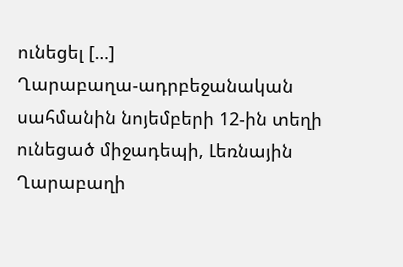ունեցել […]
Ղարաբաղա-ադրբեջանական սահմանին նոյեմբերի 12-ին տեղի ունեցած միջադեպի, Լեռնային Ղարաբաղի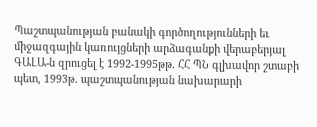Պաշտպանության բանակի գործողությունների եւ միջազգային կառույցների արձագանքի վերաբերյալ ԳԱԼԱ-ն զրուցել է 1992-1995թթ. ՀՀ ՊՆ գլխավոր շտաբի պետ, 1993թ. պաշտպանության նախարարի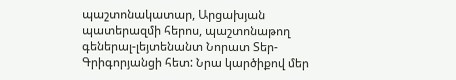պաշտոնակատար, Արցախյան պատերազմի հերոս, պաշտոնաթող գեներալ-լեյտենանտ Նորատ Տեր-Գրիգորյանցի հետ: Նրա կարծիքով մեր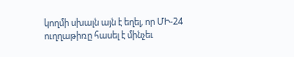կողմի սխալն այն է եղել, որ ՄԻ-24 ուղղաթիռը հասել է մինչեւ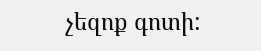չեզոք գոտի: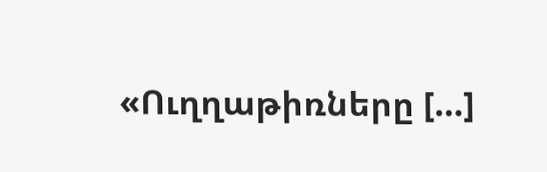«Ուղղաթիռները […]